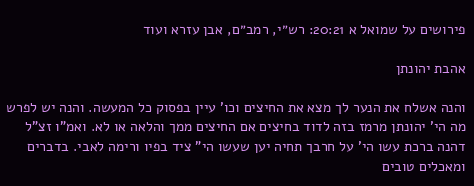פירושים על שמואל א 20:21: רש״י, רמב״ם, אבן עזרא ועוד

אהבת יהונתן

והנה אשלח את הנער לך מצא את החיצים וכו' עיין בפסוק כל המעשה. והנה יש לפרש מה הי' יהונתן מרמז בזה לדוד בחיצים אם החיצים ממך והלאה או לא. ואמ"ו זצ"ל דהנה ברכת עשו הי' על חרבך תחיה יען שעשו הי" ציד בפיו ורימה לאבי. בדברים ומאכלים טובים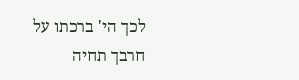לכך הי' ברכתו על חרבך תחיה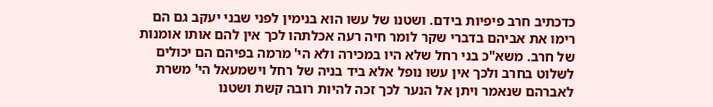כדכתיב חרב פיפיות בידם. ושטנו של עשו הוא בנימין לפני שבני יעקב גם הם רימו את אביהם בדברי שקר לומר חיה רעה אכלתהו לכך אין להם אותו אומנות של חרב. משא"כ בני רחל שלא היו במכירה ולא הי' מרמה בפיהם הם יכולים לשלוט בחרב ולכך אין עשו נופל אלא ביד בניה של רחל וישמעאל הי' משרת לאברהם שנאמר ויתן אל הנער לכך זכה להיות רובה קשת ושטנו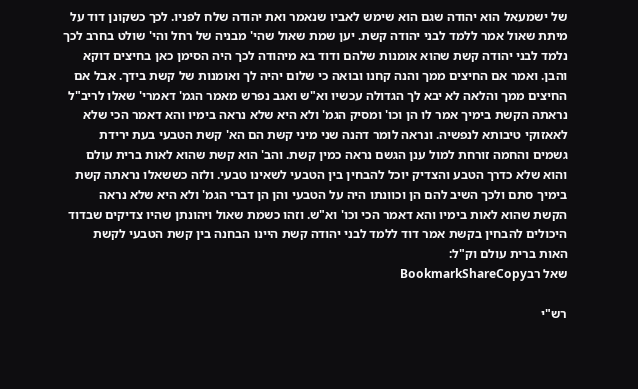של ישמעאל הוא יהודה שגם הוא שימש לאביו שנאמר ואת יהודה שלח לפניו. לכך כשקונן דוד על מיתת שאול אמר ללמד לבני יהודה קשת. יען שמת שאול שהי' מבניה של רחל והי' שולט בחרב לכך נלמד לבני יהודה קשת שהוא אומנות שלהם ודוד בא מיהודה לכך היה הסימן כאן בחיצים דוקא והבן. ואמר אם החיצים ממך והנה קחנו ובואה כי שלום יהיה לך ואומנות של קשת בידך. אבל אם החיצים ממך והלאה לא יבא לך הגדולה עכשיו וא"ש ואגב נפרש מאמר הגמ' דאמרי' שאלו לריב"ל נראתה הקשת בימיך אמר לו הן וכו' ומסיק הגמ' ולא היא שלא נראה בימיו והא דאמר הכי שלא לאאזוקי טיבותא לנפשיה. ונראה לומר דהנה שני מיני קשת הם הא' קשת הטבעי בעת ירידת גשמים והחמה זורחת למול ענן הגשם נראה כמין קשת. והב' הוא קשת שהוא לאות ברית עולם והוא שלא כדרך הטבע והצדיק יוכל להבחין בין הטבעי לשאינו טבעי. ולזה כששאלו נראתה קשת בימיך סתם ולכך השיב להם הן וכוונתו היה על הטבעי והן הן דברי הגמ' ולא היא שלא נראה הקשת שהוא לאות בימיו והא דאמר הכי וכו' וא"ש. וזהו כשמת שאול ויהונתן שהיו צדיקים שבדוד היכולים להבחין בקשת אמר דוד ללמד לבני יהודה קשת היינו הבחנה בין קשת הטבעי לקשת האות ברית עולם וק"ל:
שאל רבBookmarkShareCopy

רש"י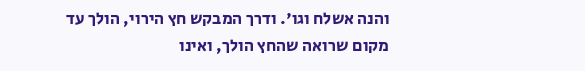והנה אשלח וגו'. ודרך המבקש חץ הירוי, הולך עד מקום שרואה שהחץ הולך, ואינו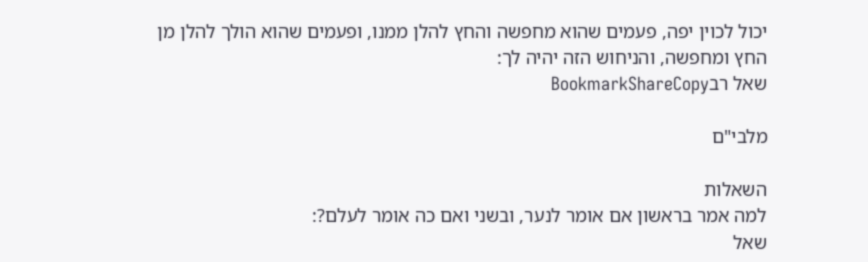יכול לכוין יפה, פעמים שהוא מחפשה והחץ להלן ממנו, ופעמים שהוא הולך להלן מן החץ ומחפשה, והניחוש הזה יהיה לך:
שאל רבBookmarkShareCopy

מלבי"ם

השאלות
למה אמר בראשון אם אומר לנער, ובשני ואם כה אומר לעלם?:
שאל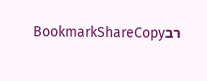רבBookmarkShareCopy